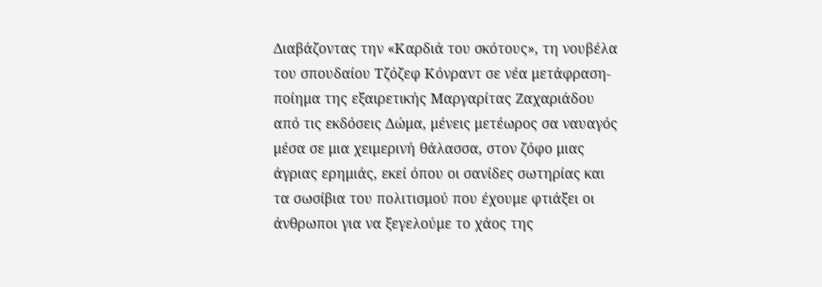Διαβάζοντας την «Καρδιά του σκότους», τη νουβέλα του σπουδαίου Τζόζεφ Κόνραντ σε νέα μετάφραση-ποίημα της εξαιρετικής Μαργαρίτας Ζαχαριάδου από τις εκδόσεις Δώμα, μένεις μετέωρος σα ναυαγός μέσα σε μια χειμερινή θάλασσα, στον ζόφο μιας άγριας ερημιάς, εκεί όπου οι σανίδες σωτηρίας και τα σωσίβια του πολιτισμού που έχουμε φτιάξει οι άνθρωποι για να ξεγελούμε το χάος της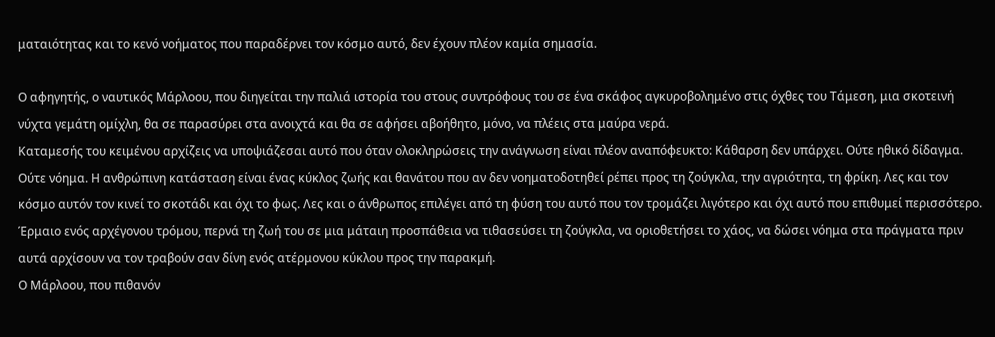ματαιότητας και το κενό νοήματος που παραδέρνει τον κόσμο αυτό, δεν έχουν πλέον καμία σημασία.

Ο αφηγητής, ο ναυτικός Μάρλοου, που διηγείται την παλιά ιστορία του στους συντρόφους του σε ένα σκάφος αγκυροβολημένο στις όχθες του Τάμεση, μια σκοτεινή νύχτα γεμάτη ομίχλη, θα σε παρασύρει στα ανοιχτά και θα σε αφήσει αβοήθητο, μόνο, να πλέεις στα μαύρα νερά.
Καταμεσής του κειμένου αρχίζεις να υποψιάζεσαι αυτό που όταν ολοκληρώσεις την ανάγνωση είναι πλέον αναπόφευκτο: Κάθαρση δεν υπάρχει. Ούτε ηθικό δίδαγμα. Ούτε νόημα. Η ανθρώπινη κατάσταση είναι ένας κύκλος ζωής και θανάτου που αν δεν νοηματοδοτηθεί ρέπει προς τη ζούγκλα, την αγριότητα, τη φρίκη. Λες και τον κόσμο αυτόν τον κινεί το σκοτάδι και όχι το φως. Λες και ο άνθρωπος επιλέγει από τη φύση του αυτό που τον τρομάζει λιγότερο και όχι αυτό που επιθυμεί περισσότερο. Έρμαιο ενός αρχέγονου τρόμου, περνά τη ζωή του σε μια μάταιη προσπάθεια να τιθασεύσει τη ζούγκλα, να οριοθετήσει το χάος, να δώσει νόημα στα πράγματα πριν αυτά αρχίσουν να τον τραβούν σαν δίνη ενός ατέρμονου κύκλου προς την παρακμή.
Ο Μάρλοου, που πιθανόν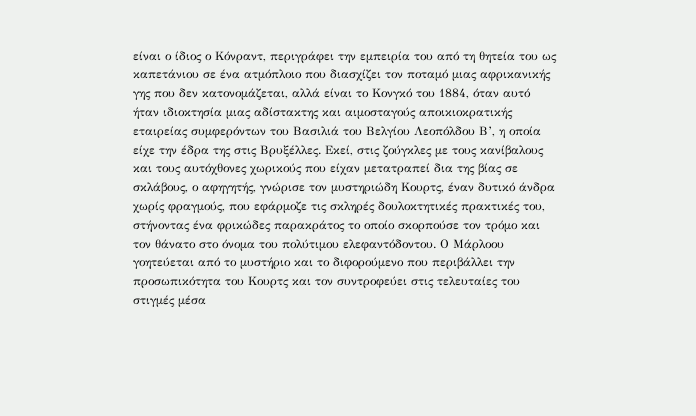είναι ο ίδιος ο Κόνραντ, περιγράφει την εμπειρία του από τη θητεία του ως καπετάνιου σε ένα ατμόπλοιο που διασχίζει τον ποταμό μιας αφρικανικής γης που δεν κατονομάζεται, αλλά είναι το Κονγκό του 1884, όταν αυτό ήταν ιδιοκτησία μιας αδίστακτης και αιμοσταγούς αποικιοκρατικής εταιρείας συμφερόντων του Βασιλιά του Βελγίου Λεοπόλδου Β’, η οποία είχε την έδρα της στις Βρυξέλλες. Εκεί, στις ζούγκλες με τους κανίβαλους και τους αυτόχθονες χωρικούς που είχαν μετατραπεί δια της βίας σε σκλάβους, ο αφηγητής, γνώρισε τον μυστηριώδη Κουρτς, έναν δυτικό άνδρα χωρίς φραγμούς, που εφάρμοζε τις σκληρές δουλοκτητικές πρακτικές του, στήνοντας ένα φρικώδες παρακράτος το οποίο σκορπούσε τον τρόμο και τον θάνατο στο όνομα του πολύτιμου ελεφαντόδοντου. Ο Μάρλοου γοητεύεται από το μυστήριο και το διφορούμενο που περιβάλλει την προσωπικότητα του Κουρτς και τον συντροφεύει στις τελευταίες του στιγμές μέσα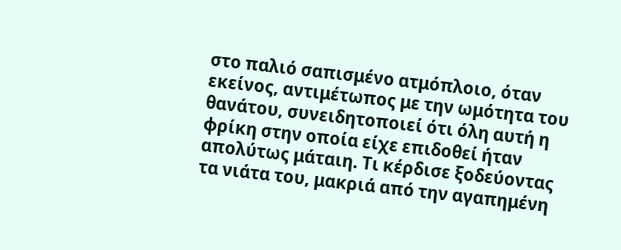στο παλιό σαπισμένο ατμόπλοιο, όταν εκείνος, αντιμέτωπος με την ωμότητα του θανάτου, συνειδητοποιεί ότι όλη αυτή η φρίκη στην οποία είχε επιδοθεί ήταν απολύτως μάταιη. Τι κέρδισε ξοδεύοντας τα νιάτα του, μακριά από την αγαπημένη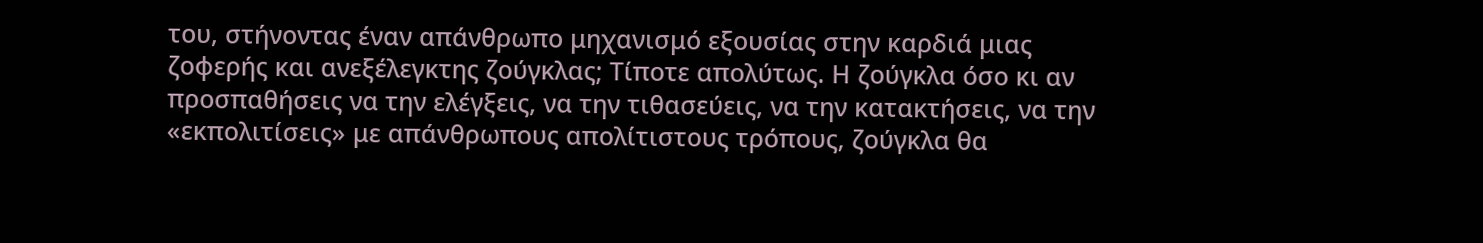του, στήνοντας έναν απάνθρωπο μηχανισμό εξουσίας στην καρδιά μιας ζοφερής και ανεξέλεγκτης ζούγκλας; Τίποτε απολύτως. Η ζούγκλα όσο κι αν προσπαθήσεις να την ελέγξεις, να την τιθασεύεις, να την κατακτήσεις, να την «εκπολιτίσεις» με απάνθρωπους απολίτιστους τρόπους, ζούγκλα θα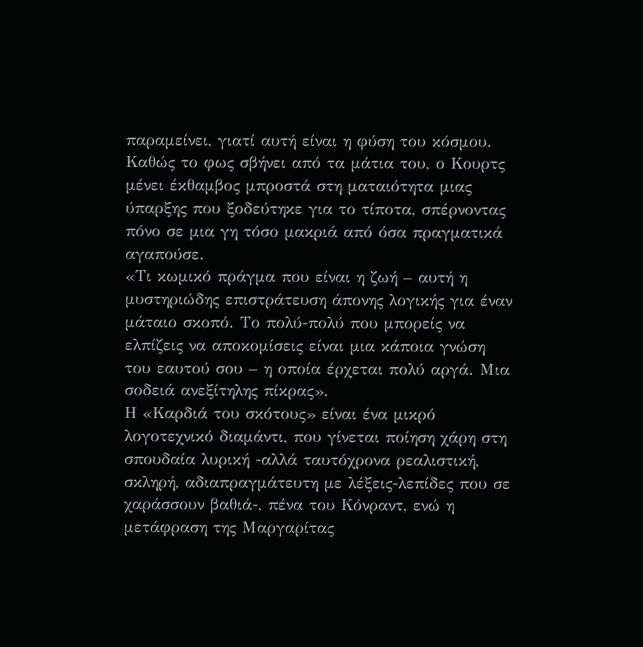παραμείνει, γιατί αυτή είναι η φύση του κόσμου. Καθώς το φως σβήνει από τα μάτια του, ο Κουρτς μένει έκθαμβος μπροστά στη ματαιότητα μιας ύπαρξης που ξοδεύτηκε για το τίποτα, σπέρνοντας πόνο σε μια γη τόσο μακριά από όσα πραγματικά αγαπούσε.
«Τι κωμικό πράγμα που είναι η ζωή – αυτή η μυστηριώδης επιστράτευση άπονης λογικής για έναν μάταιο σκοπό. Το πολύ-πολύ που μπορείς να ελπίζεις να αποκομίσεις είναι μια κάποια γνώση του εαυτού σου – η οποία έρχεται πολύ αργά. Μια σοδειά ανεξίτηλης πίκρας».
Η «Καρδιά του σκότους» είναι ένα μικρό λογοτεχνικό διαμάντι, που γίνεται ποίηση χάρη στη σπουδαία λυρική -αλλά ταυτόχρονα ρεαλιστική, σκληρή, αδιαπραγμάτευτη με λέξεις-λεπίδες που σε χαράσσουν βαθιά-, πένα του Κόνραντ, ενώ η μετάφραση της Μαργαρίτας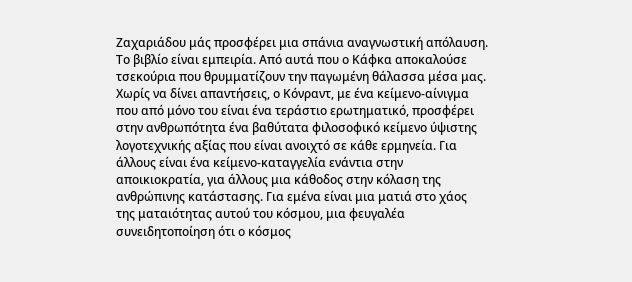Ζαχαριάδου μάς προσφέρει μια σπάνια αναγνωστική απόλαυση. Το βιβλίο είναι εμπειρία. Από αυτά που ο Κάφκα αποκαλούσε τσεκούρια που θρυμματίζουν την παγωμένη θάλασσα μέσα μας.
Χωρίς να δίνει απαντήσεις, ο Κόνραντ, με ένα κείμενο-αίνιγμα που από μόνο του είναι ένα τεράστιο ερωτηματικό, προσφέρει στην ανθρωπότητα ένα βαθύτατα φιλοσοφικό κείμενο ύψιστης λογοτεχνικής αξίας που είναι ανοιχτό σε κάθε ερμηνεία. Για άλλους είναι ένα κείμενο-καταγγελία ενάντια στην αποικιοκρατία, για άλλους μια κάθοδος στην κόλαση της ανθρώπινης κατάστασης. Για εμένα είναι μια ματιά στο χάος της ματαιότητας αυτού του κόσμου, μια φευγαλέα συνειδητοποίηση ότι ο κόσμος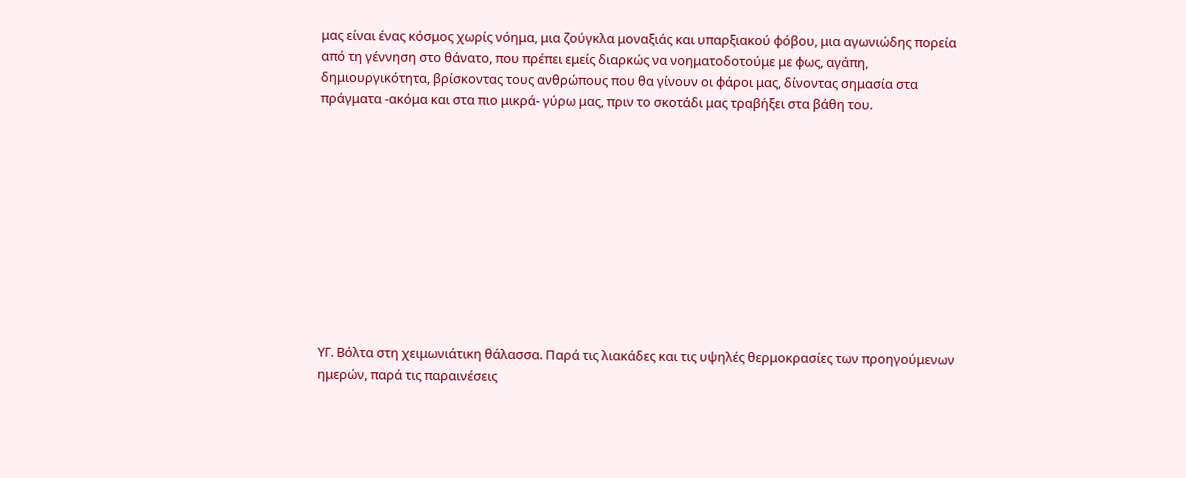μας είναι ένας κόσμος χωρίς νόημα, μια ζούγκλα μοναξιάς και υπαρξιακού φόβου, μια αγωνιώδης πορεία από τη γέννηση στο θάνατο, που πρέπει εμείς διαρκώς να νοηματοδοτούμε με φως, αγάπη, δημιουργικότητα, βρίσκοντας τους ανθρώπους που θα γίνουν οι φάροι μας, δίνοντας σημασία στα πράγματα -ακόμα και στα πιο μικρά- γύρω μας, πριν το σκοτάδι μας τραβήξει στα βάθη του.











ΥΓ. Βόλτα στη χειμωνιάτικη θάλασσα. Παρά τις λιακάδες και τις υψηλές θερμοκρασίες των προηγούμενων ημερών, παρά τις παραινέσεις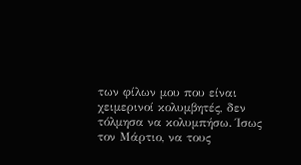των φίλων μου που είναι χειμερινοί κολυμβητές, δεν τόλμησα να κολυμπήσω. Ίσως τον Μάρτιο, να τους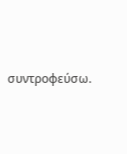συντροφεύσω.